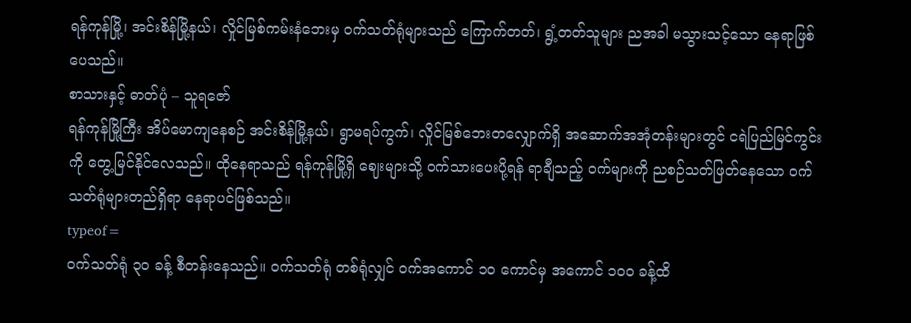ရန်ကုန်မြို့၊ အင်းစိန်မြို့နယ်၊ လှိုင်မြစ်ကမ်းနံဘေးမှ ဝက်သတ်ရုံများသည် ကြောက်တတ်၊ ရွံ့တတ်သူများ ညအခါ မသွားသင့်သော နေရာဖြစ်ပေသည်။
စာသားနှင့် ဓာတ်ပုံ – သူရဇော်
ရန်ကုန်မြို့ကြီး အိပ်မောကျနေစဉ် အင်းစိန်မြို့နယ်၊ ရွာမရပ်ကွက်၊ လှိုင်မြစ်ဘေးတလျှောက်ရှိ အဆောက်အအုံတန်းများတွင် ငရဲပြည်မြင်ကွင်းကို တွေ့မြင်နိုင်လေသည်။ ထိုနေရာသည် ရန်ကုန်မြို့ရှိ ဈေးများသို့ ဝက်သားပေးပို့ရန် ရာချီသည့် ဝက်များကို ညစဉ်သတ်ဖြတ်နေသော ဝက်သတ်ရုံများတည်ရှိရာ နေရာပင်ဖြစ်သည်။
typeof=
ဝက်သတ်ရုံ ၃၀ ခန့် စီတန်းနေသည်။ ဝက်သတ်ရုံ တစ်ရုံလျှင် ဝက်အကောင် ၁၀ ကောင်မှ အကောင် ၁၀၀ ခန့်ထိ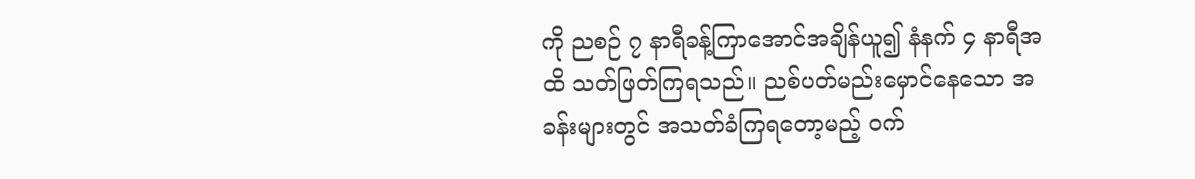ကို ညစဉ် ၇ နာရီခန့်ကြာအောင်အချိန်ယူ၍ နံနက် ၄ နာရီအထိ သတ်ဖြတ်ကြရသည်။ ညစ်ပတ်မည်းမှောင်နေသော အခန်းများတွင် အသတ်ခံကြရတော့မည့် ဝက်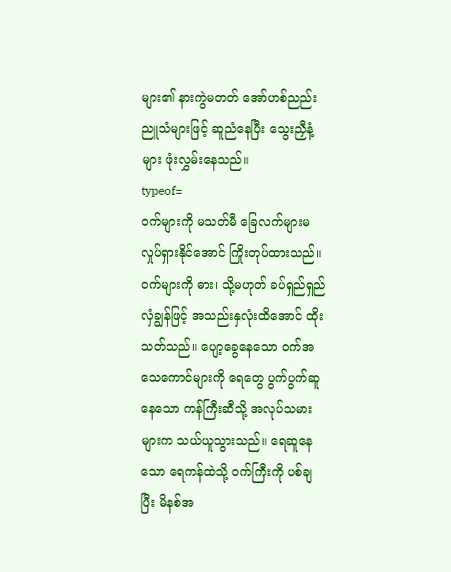များ၏ နားကွဲမတတ် အော်ဟစ်ညည်းညူသံများဖြင့် ဆူညံနေပြီး သွေးညှီနံ့များ ဖုံးလွှမ်းနေသည်။
typeof=
ဝက်များကို မသတ်မီ ခြေလက်များမလှုပ်ရှားနိုင်အောင် ကြိုးတုပ်ထားသည်။ ဝက်များကို ဓား၊ သို့မဟုတ် ခပ်ရှည်ရှည်လှံချွန်ဖြင့် အသည်းနှလုံးထိအောင် ထိုးသတ်သည်။ ပျော့ခွေနေသော ဝက်အသေကောင်များကို ရေတွေ ပွက်ပွက်ဆူနေသော ကန်ကြီးဆီသို့ အလုပ်သမားများက သယ်ယူသွားသည်။ ရေဆူနေသော ရေကန်ထဲသို့ ဝက်ကြီးကို ပစ်ချပြီး မိနစ်အ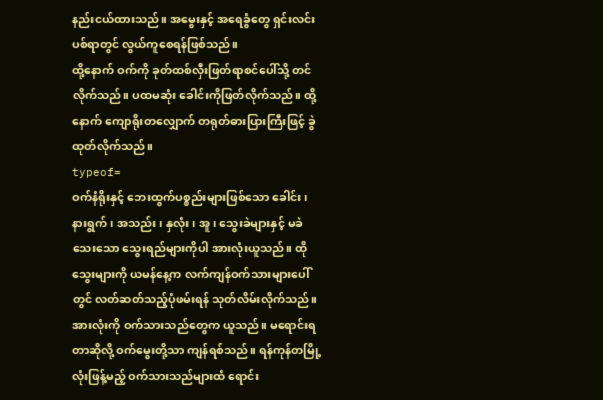နည်းငယ်ထားသည်။ အမွေးနှင့် အရေခွံတွေ ရှင်းလင်းပစ်ရာတွင် လွယ်ကူစေရန်ဖြစ်သည်။
ထို့နောက် ဝက်ကို ခုတ်ထစ်လှီးဖြတ်ရာစင်ပေါ်သို့ တင်လိုက်သည်။ ပထမဆုံး ခေါင်းကိုဖြတ်လိုက်သည်။ ထို့နောက် ကျောရိုးတလျှောက် တရုတ်ဓားပြားကြီးဖြင့် ခွဲထုတ်လိုက်သည်။
typeof=
ဝက်နံရိုးနှင့် ဘေးထွက်ပစ္စည်းများဖြစ်သော ခေါင်း၊ နားရွက်၊ အသည်း၊ နှလုံး၊ အူ၊ သွေးခဲများနှင့် မခဲသေးသော သွေးရည်များကိုပါ အားလုံးယူသည်။ ထိုသွေးများကို ယမန်နေ့က လက်ကျန်ဝက်သားများပေါ်တွင် လတ်ဆတ်သည့်ပုံဖမ်းရန် သုတ်လိမ်းလိုက်သည်။ အားလုံးကို ဝက်သားသည်တွေက ယူသည်။ မရောင်းရတာဆိုလို့ ဝက်မွေးတို့သာ ကျန်ရစ်သည်။ ရန်ကုန်တမြို့လုံးဖြန့်မည့် ဝက်သားသည်များထံ ရောင်း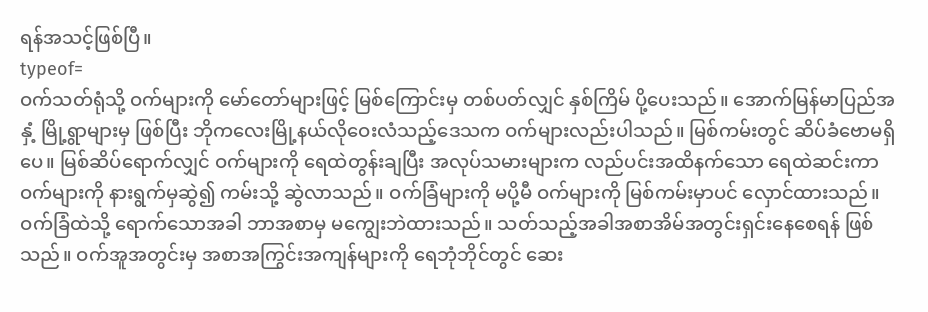ရန်အသင့်ဖြစ်ပြီ။
typeof=
ဝက်သတ်ရုံသို့ ဝက်များကို မော်တော်များဖြင့် မြစ်ကြောင်းမှ တစ်ပတ်လျှင် နှစ်ကြိမ် ပို့ပေးသည်။ အောက်မြန်မာပြည်အနှံ့ မြို့ရွာများမှ ဖြစ်ပြီး ဘိုကလေးမြို့နယ်လိုဝေးလံသည့်ဒေသက ဝက်များလည်းပါသည်။ မြစ်ကမ်းတွင် ဆိပ်ခံဗောမရှိပေ။ မြစ်ဆိပ်ရောက်လျှင် ဝက်များကို ရေထဲတွန်းချပြီး အလုပ်သမားများက လည်ပင်းအထိနက်သော ရေထဲဆင်းကာ ဝက်များကို နားရွက်မှဆွဲ၍ ကမ်းသို့ ဆွဲလာသည်။ ဝက်ခြံများကို မပို့မီ ဝက်များကို မြစ်ကမ်းမှာပင် လှောင်ထားသည်။ ဝက်ခြံထဲသို့ ရောက်သောအခါ ဘာအစာမှ မကျွေးဘဲထားသည်။ သတ်သည့်အခါအစာအိမ်အတွင်းရှင်းနေစေရန် ဖြစ်သည်။ ဝက်အူအတွင်းမှ အစာအကြွင်းအကျန်များကို ရေဘုံဘိုင်တွင် ဆေး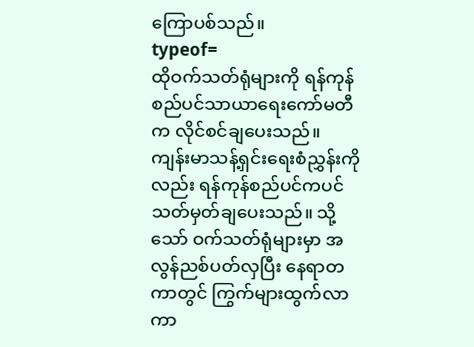ကြောပစ်သည်။
typeof=
ထိုဝက်သတ်ရုံများကို ရန်ကုန်စည်ပင်သာယာရေးကော်မတီက လိုင်စင်ချပေးသည်။ ကျန်းမာသန့်ရှင်းရေးစံညွှန်းကိုလည်း ရန်ကုန်စည်ပင်ကပင် သတ်မှတ်ချပေးသည်။ သို့သော် ဝက်သတ်ရုံများမှာ အလွန်ညစ်ပတ်လှပြီး နေရာတကာတွင် ကြွက်များထွက်လာကာ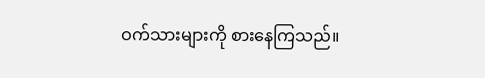ဝက်သားများကို စားနေကြသည်။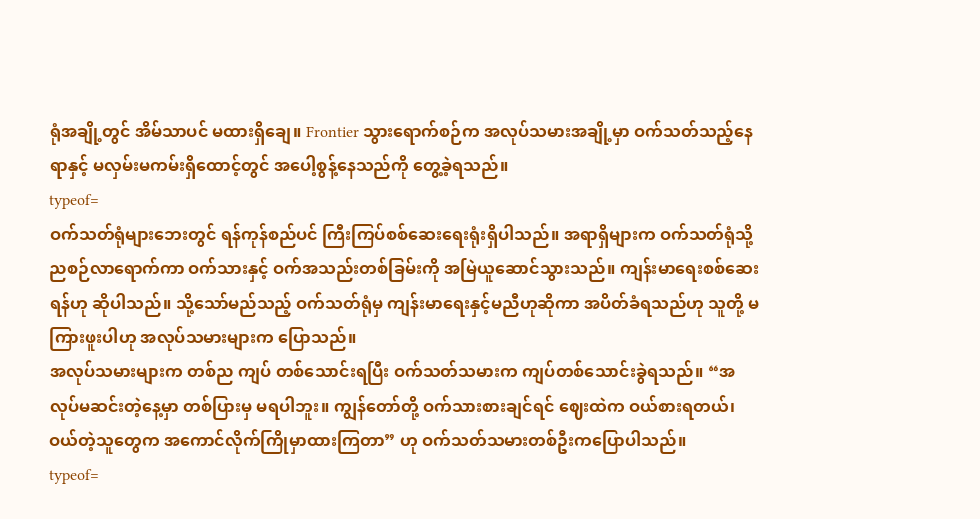ရုံအချို့တွင် အိမ်သာပင် မထားရှိချေ။ Frontier သွားရောက်စဉ်က အလုပ်သမားအချို့မှာ ဝက်သတ်သည့်နေရာနှင့် မလှမ်းမကမ်းရှိထောင့်တွင် အပေါ့စွန့်နေသည်ကို တွေ့ခဲ့ရသည်။
typeof=
ဝက်သတ်ရုံများဘေးတွင် ရန်ကုန်စည်ပင် ကြီးကြပ်စစ်ဆေးရေးရုံးရှိပါသည်။ အရာရှိများက ဝက်သတ်ရုံသို့ ညစဉ်လာရောက်ကာ ဝက်သားနှင့် ဝက်အသည်းတစ်ခြမ်းကို အမြဲယူဆောင်သွားသည်။ ကျန်းမာရေးစစ်ဆေးရန်ဟု ဆိုပါသည်။ သို့သော်မည်သည့် ဝက်သတ်ရုံမှ ကျန်းမာရေးနှင့်မညီဟုဆိုကာ အပိတ်ခံရသည်ဟု သူတို့ မကြားဖူးပါဟု အလုပ်သမားများက ပြောသည်။
အလုပ်သမားများက တစ်ည ကျပ် တစ်သောင်းရပြီး ဝက်သတ်သမားက ကျပ်တစ်သောင်းခွဲရသည်။ “အလုပ်မဆင်းတဲ့နေ့မှာ တစ်ပြားမှ မရပါဘူး။ ကျွန်တော်တို့ ဝက်သားစားချင်ရင် ဈေးထဲက ဝယ်စားရတယ်၊ ဝယ်တဲ့သူတွေက အကောင်လိုက်ကြိုမှာထားကြတာ” ဟု ဝက်သတ်သမားတစ်ဦးကပြောပါသည်။
typeof=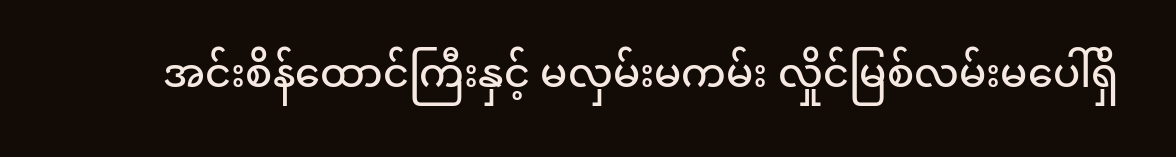အင်းစိန်ထောင်ကြီးနှင့် မလှမ်းမကမ်း လှိုင်မြစ်လမ်းမပေါ်ရှိ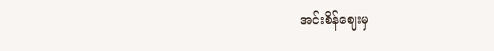အင်းစိန်ဈေးမှ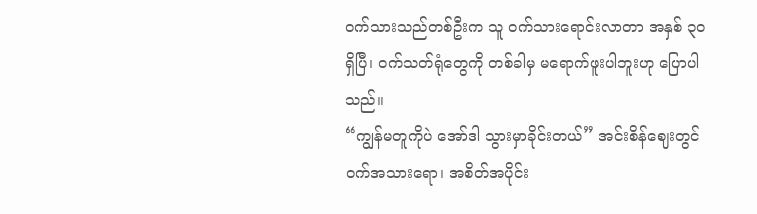ဝက်သားသည်တစ်ဦးက သူ ဝက်သားရောင်းလာတာ အနှစ် ၃၀ ရှိပြီ၊ ဝက်သတ်ရုံတွေကို တစ်ခါမှ မရောက်ဖူးပါဘူးဟု ပြောပါသည်။
“ကျွန်မတူကိုပဲ အော်ဒါ သွားမှာခိုင်းတယ်” အင်းစိန်ဈေးတွင် ဝက်အသားရော၊ အစိတ်အပိုင်း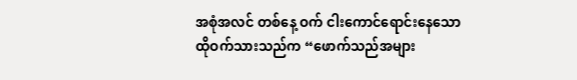အစုံအလင် တစ်နေ့ ဝက် ငါးကောင်ရောင်းနေသော ထိုဝက်သားသည်က “ဖောက်သည်အများ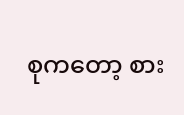စုကတော့ စား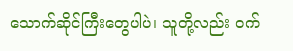သောက်ဆိုင်ကြီးတွေပါပဲ၊ သူတို့လည်း ဝက်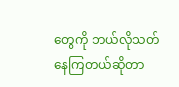တွေကို ဘယ်လိုသတ်နေကြတယ်ဆိုတာ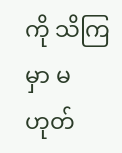ကို သိကြမှာ မဟုတ်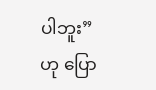ပါဘူး” ဟု ပြော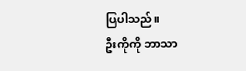ပြပါသည်။
ဦးကိုကို ဘာသာ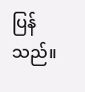ပြန်သည်။